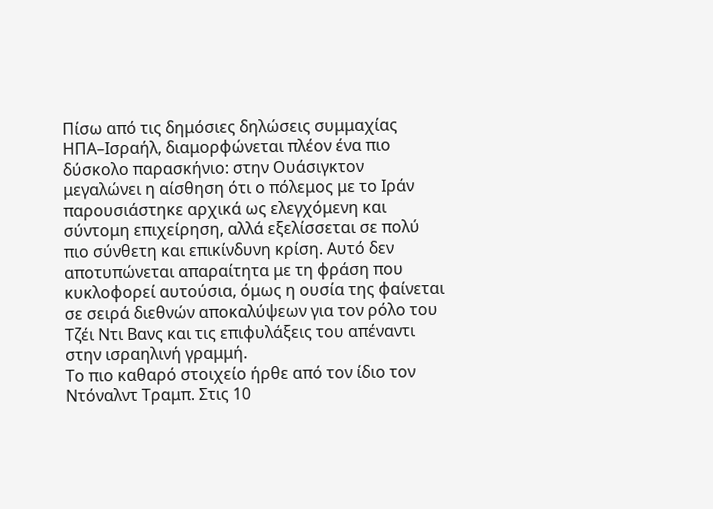Πίσω από τις δημόσιες δηλώσεις συμμαχίας ΗΠΑ–Ισραήλ, διαμορφώνεται πλέον ένα πιο δύσκολο παρασκήνιο: στην Ουάσιγκτον μεγαλώνει η αίσθηση ότι ο πόλεμος με το Ιράν παρουσιάστηκε αρχικά ως ελεγχόμενη και σύντομη επιχείρηση, αλλά εξελίσσεται σε πολύ πιο σύνθετη και επικίνδυνη κρίση. Αυτό δεν αποτυπώνεται απαραίτητα με τη φράση που κυκλοφορεί αυτούσια, όμως η ουσία της φαίνεται σε σειρά διεθνών αποκαλύψεων για τον ρόλο του Τζέι Ντι Βανς και τις επιφυλάξεις του απέναντι στην ισραηλινή γραμμή.
Το πιο καθαρό στοιχείο ήρθε από τον ίδιο τον Ντόναλντ Τραμπ. Στις 10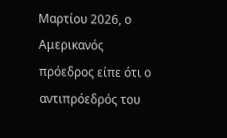Μαρτίου 2026, ο Αμερικανός πρόεδρος είπε ότι ο αντιπρόεδρός του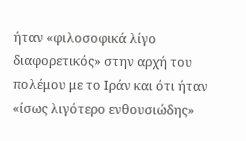ήταν «φιλοσοφικά λίγο διαφορετικός» στην αρχή του πολέμου με το Ιράν και ότι ήταν «ίσως λιγότερο ενθουσιώδης»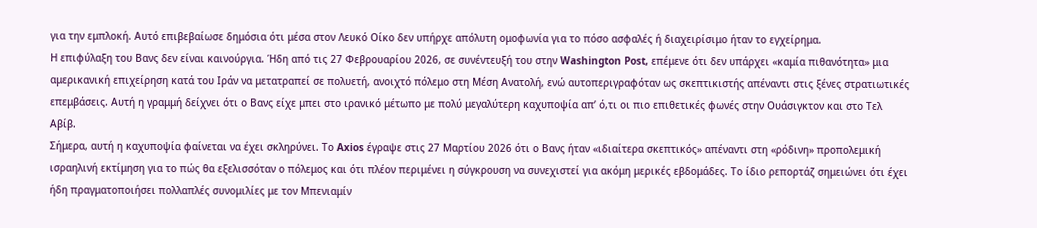για την εμπλοκή. Αυτό επιβεβαίωσε δημόσια ότι μέσα στον Λευκό Οίκο δεν υπήρχε απόλυτη ομοφωνία για το πόσο ασφαλές ή διαχειρίσιμο ήταν το εγχείρημα.
Η επιφύλαξη του Βανς δεν είναι καινούργια. Ήδη από τις 27 Φεβρουαρίου 2026, σε συνέντευξή του στην Washington Post, επέμενε ότι δεν υπάρχει «καμία πιθανότητα» μια αμερικανική επιχείρηση κατά του Ιράν να μετατραπεί σε πολυετή, ανοιχτό πόλεμο στη Μέση Ανατολή, ενώ αυτοπεριγραφόταν ως σκεπτικιστής απέναντι στις ξένες στρατιωτικές επεμβάσεις. Αυτή η γραμμή δείχνει ότι ο Βανς είχε μπει στο ιρανικό μέτωπο με πολύ μεγαλύτερη καχυποψία απ’ ό,τι οι πιο επιθετικές φωνές στην Ουάσιγκτον και στο Τελ Αβίβ.
Σήμερα, αυτή η καχυποψία φαίνεται να έχει σκληρύνει. Το Axios έγραψε στις 27 Μαρτίου 2026 ότι ο Βανς ήταν «ιδιαίτερα σκεπτικός» απέναντι στη «ρόδινη» προπολεμική ισραηλινή εκτίμηση για το πώς θα εξελισσόταν ο πόλεμος και ότι πλέον περιμένει η σύγκρουση να συνεχιστεί για ακόμη μερικές εβδομάδες. Το ίδιο ρεπορτάζ σημειώνει ότι έχει ήδη πραγματοποιήσει πολλαπλές συνομιλίες με τον Μπενιαμίν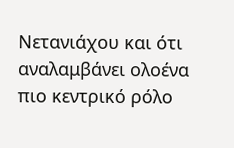Νετανιάχου και ότι αναλαμβάνει ολοένα πιο κεντρικό ρόλο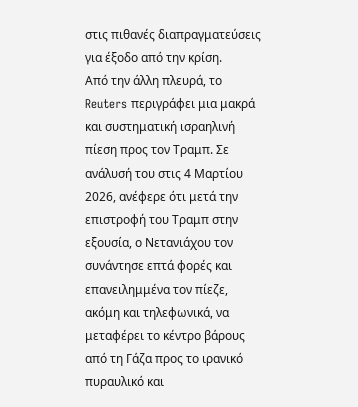στις πιθανές διαπραγματεύσεις για έξοδο από την κρίση.
Από την άλλη πλευρά, το Reuters περιγράφει μια μακρά και συστηματική ισραηλινή πίεση προς τον Τραμπ. Σε ανάλυσή του στις 4 Μαρτίου 2026, ανέφερε ότι μετά την επιστροφή του Τραμπ στην εξουσία, ο Νετανιάχου τον συνάντησε επτά φορές και επανειλημμένα τον πίεζε, ακόμη και τηλεφωνικά, να μεταφέρει το κέντρο βάρους από τη Γάζα προς το ιρανικό πυραυλικό και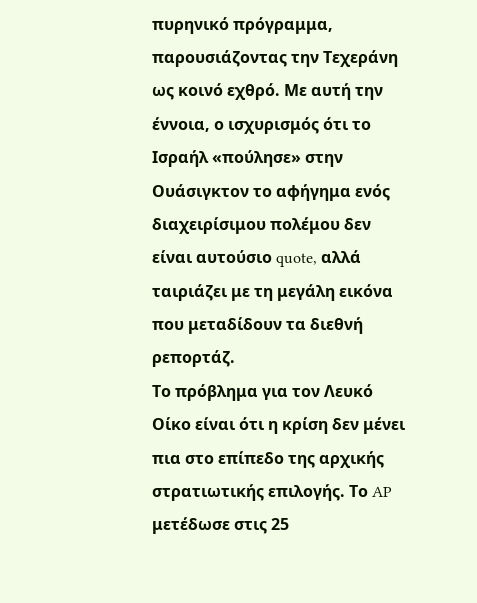πυρηνικό πρόγραμμα, παρουσιάζοντας την Τεχεράνη ως κοινό εχθρό. Με αυτή την έννοια, ο ισχυρισμός ότι το Ισραήλ «πούλησε» στην Ουάσιγκτον το αφήγημα ενός διαχειρίσιμου πολέμου δεν είναι αυτούσιο quote, αλλά ταιριάζει με τη μεγάλη εικόνα που μεταδίδουν τα διεθνή ρεπορτάζ.
Το πρόβλημα για τον Λευκό Οίκο είναι ότι η κρίση δεν μένει πια στο επίπεδο της αρχικής στρατιωτικής επιλογής. Το AP μετέδωσε στις 25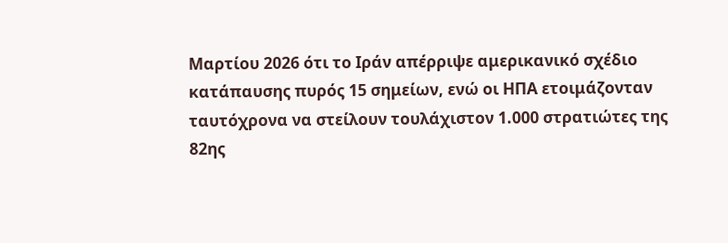Μαρτίου 2026 ότι το Ιράν απέρριψε αμερικανικό σχέδιο κατάπαυσης πυρός 15 σημείων, ενώ οι ΗΠΑ ετοιμάζονταν ταυτόχρονα να στείλουν τουλάχιστον 1.000 στρατιώτες της 82ης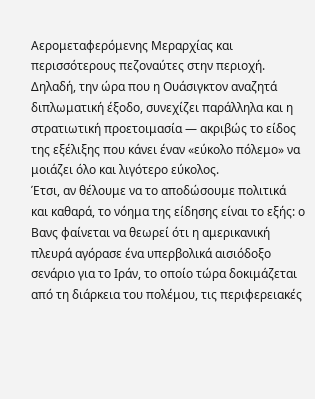Αερομεταφερόμενης Μεραρχίας και περισσότερους πεζοναύτες στην περιοχή. Δηλαδή, την ώρα που η Ουάσιγκτον αναζητά διπλωματική έξοδο, συνεχίζει παράλληλα και η στρατιωτική προετοιμασία — ακριβώς το είδος της εξέλιξης που κάνει έναν «εύκολο πόλεμο» να μοιάζει όλο και λιγότερο εύκολος.
Έτσι, αν θέλουμε να το αποδώσουμε πολιτικά και καθαρά, το νόημα της είδησης είναι το εξής: ο Βανς φαίνεται να θεωρεί ότι η αμερικανική πλευρά αγόρασε ένα υπερβολικά αισιόδοξο σενάριο για το Ιράν, το οποίο τώρα δοκιμάζεται από τη διάρκεια του πολέμου, τις περιφερειακές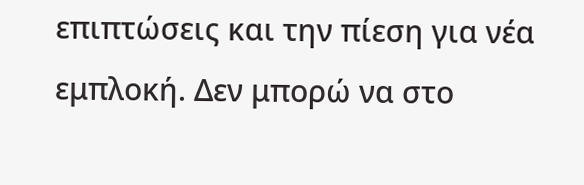επιπτώσεις και την πίεση για νέα εμπλοκή. Δεν μπορώ να στο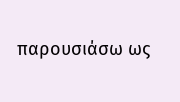παρουσιάσω ως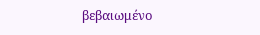βεβαιωμένο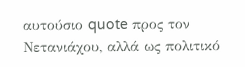αυτούσιο quote προς τον Νετανιάχου, αλλά ως πολιτικό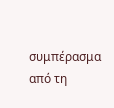συμπέρασμα από τη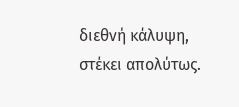διεθνή κάλυψη, στέκει απολύτως.